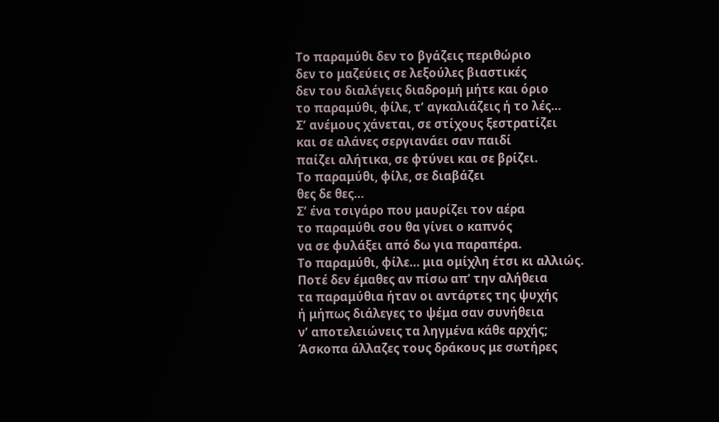Το παραμύθι δεν το βγάζεις περιθώριο
δεν το μαζεύεις σε λεξούλες βιαστικές
δεν του διαλέγεις διαδρομή μήτε και όριο
το παραμύθι, φίλε, τ’ αγκαλιάζεις ή το λές…
Σ’ ανέμους χάνεται, σε στίχους ξεστρατίζει
και σε αλάνες σεργιανάει σαν παιδί
παίζει αλήτικα, σε φτύνει και σε βρίζει.
Το παραμύθι, φίλε, σε διαβάζει
θες δε θες…
Σ’ ένα τσιγάρο που μαυρίζει τον αέρα
το παραμύθι σου θα γίνει ο καπνός
να σε φυλάξει από δω για παραπέρα.
Το παραμύθι, φίλε… μια ομίχλη έτσι κι αλλιώς.
Ποτέ δεν έμαθες αν πίσω απ’ την αλήθεια
τα παραμύθια ήταν οι αντάρτες της ψυχής
ή μήπως διάλεγες το ψέμα σαν συνήθεια
ν’ αποτελειώνεις τα ληγμένα κάθε αρχής;
Άσκοπα άλλαζες τους δράκους με σωτήρες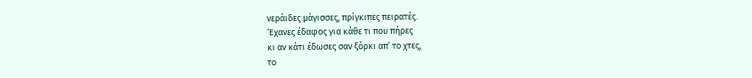νεράιδες μάγισσες, πρίγκιπες πειρατές.
‘Εχανες έδαφος για κάθε τι που πήρες
κι αν κάτι έδωσες σαν ξόρκι απ’ το χτες,
το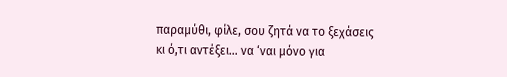παραμύθι, φίλε, σου ζητά να το ξεχάσεις
κι ό,τι αντέξει… να ‘ναι μόνο για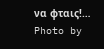να φταις!…
Photo by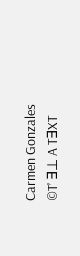Carmen Gonzales
©T’ ∃⊥ A T∃XT